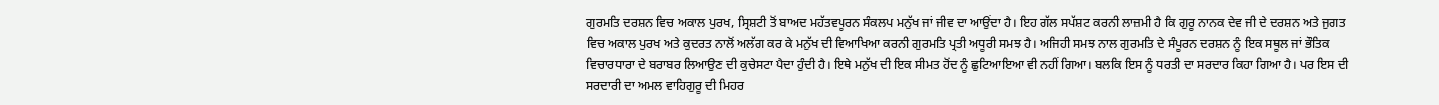ਗੁਰਮਤਿ ਦਰਸ਼ਨ ਵਿਚ ਅਕਾਲ ਪੁਰਖ, ਸ੍ਰਿਸ਼ਟੀ ਤੋਂ ਬਾਅਦ ਮਹੱਤਵਪੂਰਨ ਸੰਕਲਪ ਮਨੁੱਖ ਜਾਂ ਜੀਵ ਦਾ ਆਉਂਦਾ ਹੈ। ਇਹ ਗੱਲ ਸਪੱਸ਼ਟ ਕਰਨੀ ਲਾਜ਼ਮੀ ਹੈ ਕਿ ਗੁਰੂ ਨਾਨਕ ਦੇਵ ਜੀ ਦੇ ਦਰਸ਼ਨ ਅਤੇ ਜੁਗਤ ਵਿਚ ਅਕਾਲ ਪੁਰਖ ਅਤੇ ਕੁਦਰਤ ਨਾਲੋਂ ਅਲੱਗ ਕਰ ਕੇ ਮਨੁੱਖ ਦੀ ਵਿਆਖਿਆ ਕਰਨੀ ਗੁਰਮਤਿ ਪ੍ਰਤੀ ਅਧੂਰੀ ਸਮਝ ਹੈ। ਅਜਿਹੀ ਸਮਝ ਨਾਲ ਗੁਰਮਤਿ ਦੇ ਸੰਪੂਰਨ ਦਰਸ਼ਨ ਨੂੰ ਇਕ ਸਥੂਲ ਜਾਂ ਭੌਤਿਕ ਵਿਚਾਰਧਾਰਾ ਦੇ ਬਰਾਬਰ ਲਿਆਉਣ ਦੀ ਕੁਚੇਸਟਾ ਪੈਦਾ ਹੁੰਦੀ ਹੈ। ਇਥੇ ਮਨੁੱਖ ਦੀ ਇਕ ਸੀਮਤ ਹੋਂਦ ਨੂੰ ਛੁਟਿਆਇਆ ਵੀ ਨਹੀਂ ਗਿਆ। ਬਲਕਿ ਇਸ ਨੂੰ ਧਰਤੀ ਦਾ ਸਰਦਾਰ ਕਿਹਾ ਗਿਆ ਹੈ। ਪਰ ਇਸ ਦੀ ਸਰਦਾਰੀ ਦਾ ਅਮਲ ਵਾਹਿਗੁਰੂ ਦੀ ਮਿਹਰ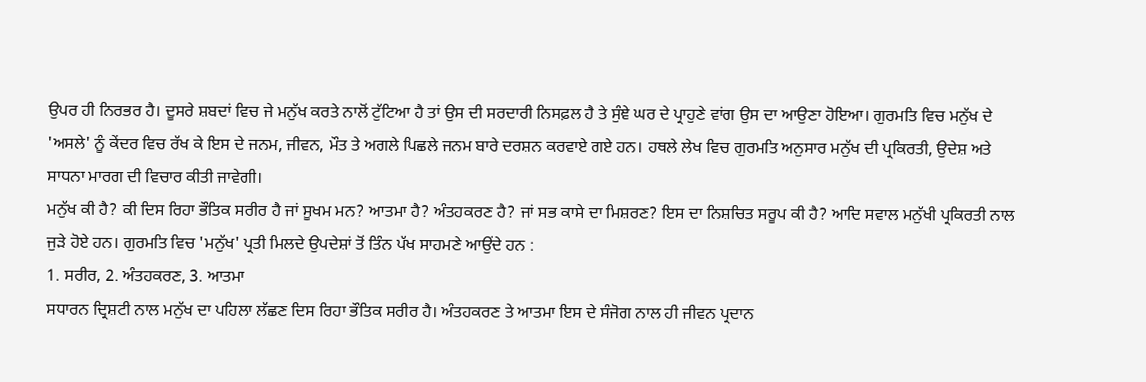ਉਪਰ ਹੀ ਨਿਰਭਰ ਹੈ। ਦੂਸਰੇ ਸ਼ਬਦਾਂ ਵਿਚ ਜੇ ਮਨੁੱਖ ਕਰਤੇ ਨਾਲੋਂ ਟੁੱਟਿਆ ਹੈ ਤਾਂ ਉਸ ਦੀ ਸਰਦਾਰੀ ਨਿਸਫ਼ਲ ਹੈ ਤੇ ਸੁੰਞੇ ਘਰ ਦੇ ਪ੍ਰਾਹੁਣੇ ਵਾਂਗ ਉਸ ਦਾ ਆਉਣਾ ਹੋਇਆ। ਗੁਰਮਤਿ ਵਿਚ ਮਨੁੱਖ ਦੇ 'ਅਸਲੇ' ਨੂੰ ਕੇਂਦਰ ਵਿਚ ਰੱਖ ਕੇ ਇਸ ਦੇ ਜਨਮ, ਜੀਵਨ, ਮੌਤ ਤੇ ਅਗਲੇ ਪਿਛਲੇ ਜਨਮ ਬਾਰੇ ਦਰਸ਼ਨ ਕਰਵਾਏ ਗਏ ਹਨ। ਹਥਲੇ ਲੇਖ ਵਿਚ ਗੁਰਮਤਿ ਅਨੁਸਾਰ ਮਨੁੱਖ ਦੀ ਪ੍ਰਕਿਰਤੀ, ਉਦੇਸ਼ ਅਤੇ ਸਾਧਨਾ ਮਾਰਗ ਦੀ ਵਿਚਾਰ ਕੀਤੀ ਜਾਵੇਗੀ।
ਮਨੁੱਖ ਕੀ ਹੈ? ਕੀ ਦਿਸ ਰਿਹਾ ਭੌਤਿਕ ਸਰੀਰ ਹੈ ਜਾਂ ਸੂਖਮ ਮਨ? ਆਤਮਾ ਹੈ? ਅੰਤਹਕਰਣ ਹੈ? ਜਾਂ ਸਭ ਕਾਸੇ ਦਾ ਮਿਸ਼ਰਣ? ਇਸ ਦਾ ਨਿਸ਼ਚਿਤ ਸਰੂਪ ਕੀ ਹੈ? ਆਦਿ ਸਵਾਲ ਮਨੁੱਖੀ ਪ੍ਰਕਿਰਤੀ ਨਾਲ ਜੁੜੇ ਹੋਏ ਹਨ। ਗੁਰਮਤਿ ਵਿਚ 'ਮਨੁੱਖ' ਪ੍ਰਤੀ ਮਿਲਦੇ ਉਪਦੇਸ਼ਾਂ ਤੋਂ ਤਿੰਨ ਪੱਖ ਸਾਹਮਣੇ ਆਉਂਦੇ ਹਨ :
1. ਸਰੀਰ, 2. ਅੰਤਹਕਰਣ, 3. ਆਤਮਾ
ਸਧਾਰਨ ਦ੍ਰਿਸ਼ਟੀ ਨਾਲ ਮਨੁੱਖ ਦਾ ਪਹਿਲਾ ਲੱਛਣ ਦਿਸ ਰਿਹਾ ਭੌਤਿਕ ਸਰੀਰ ਹੈ। ਅੰਤਹਕਰਣ ਤੇ ਆਤਮਾ ਇਸ ਦੇ ਸੰਜੋਗ ਨਾਲ ਹੀ ਜੀਵਨ ਪ੍ਰਦਾਨ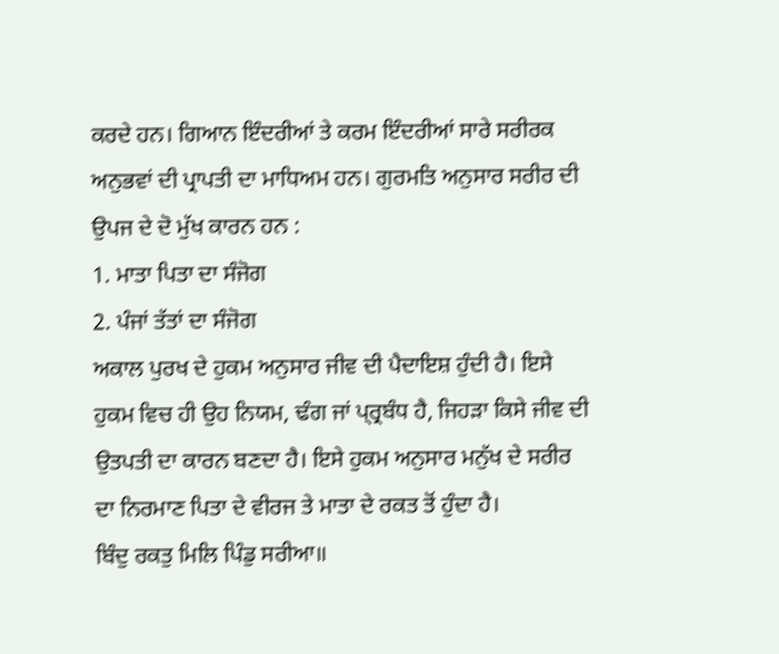ਕਰਦੇ ਹਨ। ਗਿਆਨ ਇੰਦਰੀਆਂ ਤੇ ਕਰਮ ਇੰਦਰੀਆਂ ਸਾਰੇ ਸਰੀਰਕ ਅਨੁਭਵਾਂ ਦੀ ਪ੍ਰਾਪਤੀ ਦਾ ਮਾਧਿਅਮ ਹਨ। ਗੁਰਮਤਿ ਅਨੁਸਾਰ ਸਰੀਰ ਦੀ ਉਪਜ ਦੇ ਦੋ ਮੁੱਖ ਕਾਰਨ ਹਨ :
1. ਮਾਤਾ ਪਿਤਾ ਦਾ ਸੰਜੋਗ
2. ਪੰਜਾਂ ਤੱਤਾਂ ਦਾ ਸੰਜੋਗ
ਅਕਾਲ ਪੁਰਖ ਦੇ ਹੁਕਮ ਅਨੁਸਾਰ ਜੀਵ ਦੀ ਪੈਦਾਇਸ਼ ਹੁੰਦੀ ਹੈ। ਇਸੇ ਹੁਕਮ ਵਿਚ ਹੀ ਉਹ ਨਿਯਮ, ਢੰਗ ਜਾਂ ਪ੍ਰ੍ਰਬੰਧ ਹੈ, ਜਿਹੜਾ ਕਿਸੇ ਜੀਵ ਦੀ ਉਤਪਤੀ ਦਾ ਕਾਰਨ ਬਣਦਾ ਹੈ। ਇਸੇ ਹੁਕਮ ਅਨੁਸਾਰ ਮਨੁੱਖ ਦੇ ਸਰੀਰ ਦਾ ਨਿਰਮਾਣ ਪਿਤਾ ਦੇ ਵੀਰਜ ਤੇ ਮਾਤਾ ਦੇ ਰਕਤ ਤੋਂ ਹੁੰਦਾ ਹੈ।
ਬਿੰਦੁ ਰਕਤੁ ਮਿਲਿ ਪਿੰਡੁ ਸਰੀਆ॥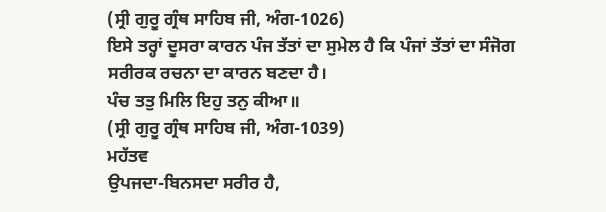(ਸ੍ਰੀ ਗੁਰੂ ਗ੍ਰੰਥ ਸਾਹਿਬ ਜੀ, ਅੰਗ-1026)
ਇਸੇ ਤਰ੍ਹਾਂ ਦੂਸਰਾ ਕਾਰਨ ਪੰਜ ਤੱਤਾਂ ਦਾ ਸੁਮੇਲ ਹੈ ਕਿ ਪੰਜਾਂ ਤੱਤਾਂ ਦਾ ਸੰਜੋਗ ਸਰੀਰਕ ਰਚਨਾ ਦਾ ਕਾਰਨ ਬਣਦਾ ਹੈ।
ਪੰਚ ਤਤੁ ਮਿਲਿ ਇਹੁ ਤਨੁ ਕੀਆ॥
(ਸ੍ਰੀ ਗੁਰੂ ਗ੍ਰੰਥ ਸਾਹਿਬ ਜੀ, ਅੰਗ-1039)
ਮਹੱਤਵ
ਉਪਜਦਾ-ਬਿਨਸਦਾ ਸਰੀਰ ਹੈ,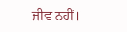ਜੀਵ ਨਹੀਂ।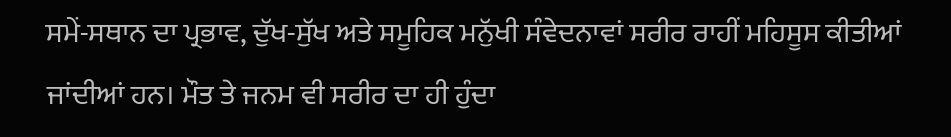ਸਮੇਂ-ਸਥਾਨ ਦਾ ਪ੍ਰਭਾਵ, ਦੁੱਖ-ਸੁੱਖ ਅਤੇ ਸਮੂਹਿਕ ਮਨੁੱਖੀ ਸੰਵੇਦਨਾਵਾਂ ਸਰੀਰ ਰਾਹੀਂ ਮਹਿਸੂਸ ਕੀਤੀਆਂ ਜਾਂਦੀਆਂ ਹਨ। ਮੌਤ ਤੇ ਜਨਮ ਵੀ ਸਰੀਰ ਦਾ ਹੀ ਹੁੰਦਾ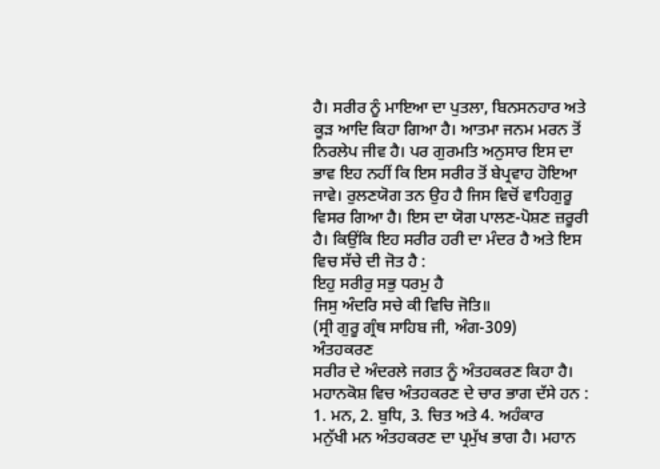ਹੈ। ਸਰੀਰ ਨੂੰ ਮਾਇਆ ਦਾ ਪੁਤਲਾ, ਬਿਨਸਨਹਾਰ ਅਤੇ ਕੂੜ ਆਦਿ ਕਿਹਾ ਗਿਆ ਹੈ। ਆਤਮਾ ਜਨਮ ਮਰਨ ਤੋਂ ਨਿਰਲੇਪ ਜੀਵ ਹੈ। ਪਰ ਗੁਰਮਤਿ ਅਨੁਸਾਰ ਇਸ ਦਾ ਭਾਵ ਇਹ ਨਹੀਂ ਕਿ ਇਸ ਸਰੀਰ ਤੋਂ ਬੇਪ੍ਰਵਾਹ ਹੋਇਆ ਜਾਵੇ। ਰੁਲਣਯੋਗ ਤਨ ਉਹ ਹੈ ਜਿਸ ਵਿਚੋਂ ਵਾਹਿਗੁਰੂ ਵਿਸਰ ਗਿਆ ਹੈ। ਇਸ ਦਾ ਯੋਗ ਪਾਲਣ-ਪੋਸ਼ਣ ਜ਼ਰੂਰੀ ਹੈ। ਕਿਉਂਕਿ ਇਹ ਸਰੀਰ ਹਰੀ ਦਾ ਮੰਦਰ ਹੈ ਅਤੇ ਇਸ ਵਿਚ ਸੱਚੇ ਦੀ ਜੋਤ ਹੈ :
ਇਹੁ ਸਰੀਰੁ ਸਭੁ ਧਰਮੁ ਹੈ
ਜਿਸੁ ਅੰਦਰਿ ਸਚੇ ਕੀ ਵਿਚਿ ਜੋਤਿ॥
(ਸ੍ਰੀ ਗੁਰੂ ਗ੍ਰੰਥ ਸਾਹਿਬ ਜੀ, ਅੰਗ-309)
ਅੰਤਹਕਰਣ
ਸਰੀਰ ਦੇ ਅੰਦਰਲੇ ਜਗਤ ਨੂੰ ਅੰਤਹਕਰਣ ਕਿਹਾ ਹੈ। ਮਹਾਨਕੋਸ਼ ਵਿਚ ਅੰਤਹਕਰਣ ਦੇ ਚਾਰ ਭਾਗ ਦੱਸੇ ਹਨ :
1. ਮਨ, 2. ਬੁਧਿ, 3. ਚਿਤ ਅਤੇ 4. ਅਹੰਕਾਰ
ਮਨੁੱਖੀ ਮਨ ਅੰਤਹਕਰਣ ਦਾ ਪ੍ਰਮੁੱਖ ਭਾਗ ਹੈ। ਮਹਾਨ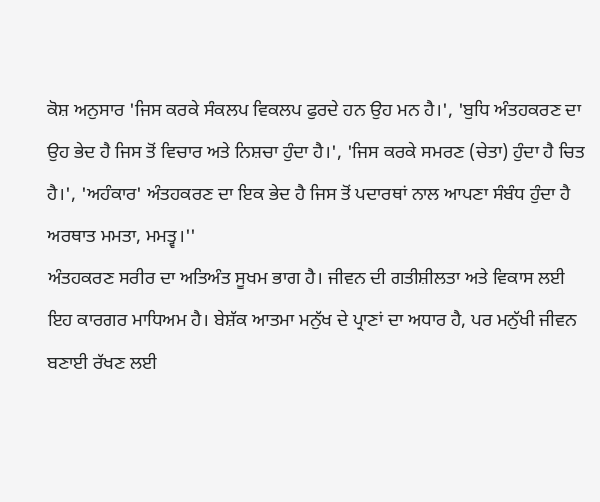ਕੋਸ਼ ਅਨੁਸਾਰ 'ਜਿਸ ਕਰਕੇ ਸੰਕਲਪ ਵਿਕਲਪ ਫੁਰਦੇ ਹਨ ਉਹ ਮਨ ਹੈ।', 'ਬੁਧਿ ਅੰਤਹਕਰਣ ਦਾ ਉਹ ਭੇਦ ਹੈ ਜਿਸ ਤੋਂ ਵਿਚਾਰ ਅਤੇ ਨਿਸ਼ਚਾ ਹੁੰਦਾ ਹੈ।', 'ਜਿਸ ਕਰਕੇ ਸਮਰਣ (ਚੇਤਾ) ਹੁੰਦਾ ਹੈ ਚਿਤ ਹੈ।', 'ਅਹੰਕਾਰ' ਅੰਤਹਕਰਣ ਦਾ ਇਕ ਭੇਦ ਹੈ ਜਿਸ ਤੋਂ ਪਦਾਰਥਾਂ ਨਾਲ ਆਪਣਾ ਸੰਬੰਧ ਹੁੰਦਾ ਹੈ ਅਰਥਾਤ ਮਮਤਾ, ਮਮਤ੍ਵ।''
ਅੰਤਹਕਰਣ ਸਰੀਰ ਦਾ ਅਤਿਅੰਤ ਸੂਖਮ ਭਾਗ ਹੈ। ਜੀਵਨ ਦੀ ਗਤੀਸ਼ੀਲਤਾ ਅਤੇ ਵਿਕਾਸ ਲਈ ਇਹ ਕਾਰਗਰ ਮਾਧਿਅਮ ਹੈ। ਬੇਸ਼ੱਕ ਆਤਮਾ ਮਨੁੱਖ ਦੇ ਪ੍ਰਾਣਾਂ ਦਾ ਅਧਾਰ ਹੈ, ਪਰ ਮਨੁੱਖੀ ਜੀਵਨ ਬਣਾਈ ਰੱਖਣ ਲਈ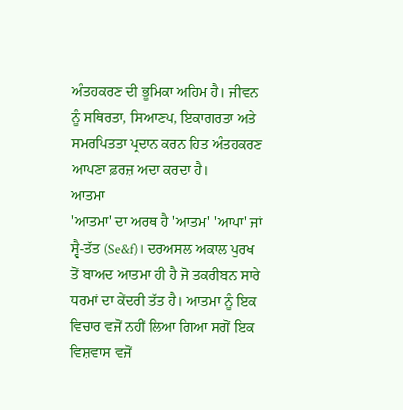ਅੰਤਹਕਰਣ ਦੀ ਭੂਮਿਕਾ ਅਹਿਮ ਹੈ। ਜੀਵਨ ਨੂੰ ਸਥਿਰਤਾ, ਸਿਆਣਪ, ਇਕਾਗਰਤਾ ਅਤੇ ਸਮਰਪਿਤਤਾ ਪ੍ਰਦਾਨ ਕਰਨ ਹਿਤ ਅੰਤਹਕਰਣ ਆਪਣਾ ਫ਼ਰਜ਼ ਅਦਾ ਕਰਦਾ ਹੈ।
ਆਤਮਾ
'ਆਤਮਾ' ਦਾ ਅਰਥ ਹੈ 'ਆਤਮ' 'ਆਪਾ' ਜਾਂ ਸ੍ਵੈ-ਤੱਤ (Se&f)। ਦਰਅਸਲ ਅਕਾਲ ਪੁਰਖ ਤੋਂ ਬਾਅਦ ਆਤਮਾ ਹੀ ਹੈ ਜੋ ਤਕਰੀਬਨ ਸਾਰੇ ਧਰਮਾਂ ਦਾ ਕੇਂਦਰੀ ਤੱਤ ਹੈ। ਆਤਮਾ ਨੂੰ ਇਕ ਵਿਚਾਰ ਵਜੋਂ ਨਹੀਂ ਲਿਆ ਗਿਆ ਸਗੋਂ ਇਕ ਵਿਸ਼ਵਾਸ ਵਜੋਂ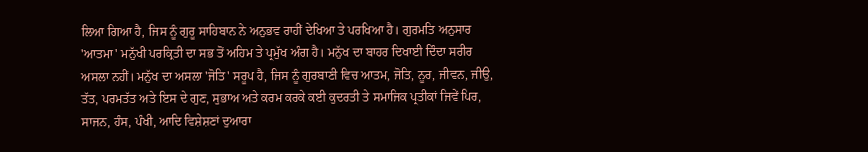ਲਿਆ ਗਿਆ ਹੈ, ਜਿਸ ਨੂੰ ਗੁਰੂ ਸਾਹਿਬਾਨ ਨੇ ਅਨੁਭਵ ਰਾਹੀਂ ਦੇਖਿਆ ਤੇ ਪਰਖਿਆ ਹੈ। ਗੁਰਮਤਿ ਅਨੁਸਾਰ 'ਆਤਮਾ' ਮਨੁੱਖੀ ਪਰਕ੍ਰਿਤੀ ਦਾ ਸਭ ਤੋਂ ਅਹਿਮ ਤੇ ਪ੍ਰਮੁੱਖ ਅੰਗ ਹੈ। ਮਨੁੱਖ ਦਾ ਬਾਹਰ ਦਿਖਾਈ ਦਿੰਦਾ ਸਰੀਰ ਅਸਲਾ ਨਹੀਂ। ਮਨੁੱਖ ਦਾ ਅਸਲਾ 'ਜੋਤਿ' ਸਰੂਪ ਹੈ, ਜਿਸ ਨੂੰ ਗੁਰਬਾਣੀ ਵਿਚ ਆਤਮ, ਜੋਤਿ, ਨੂਰ, ਜੀਵਨ, ਜੀਉ, ਤੱਤ, ਪਰਮਤੱਤ ਅਤੇ ਇਸ ਦੇ ਗੁਣ, ਸੁਭਾਅ ਅਤੇ ਕਰਮ ਕਰਕੇ ਕਈ ਕੁਦਰਤੀ ਤੇ ਸਮਾਜਿਕ ਪ੍ਰਤੀਕਾਂ ਜਿਵੇਂ ਪਿਰ, ਸਾਜਨ, ਹੰਸ, ਪੰਖੀ, ਆਦਿ ਵਿਸ਼ੇਸ਼ਣਾਂ ਦੁਆਰਾ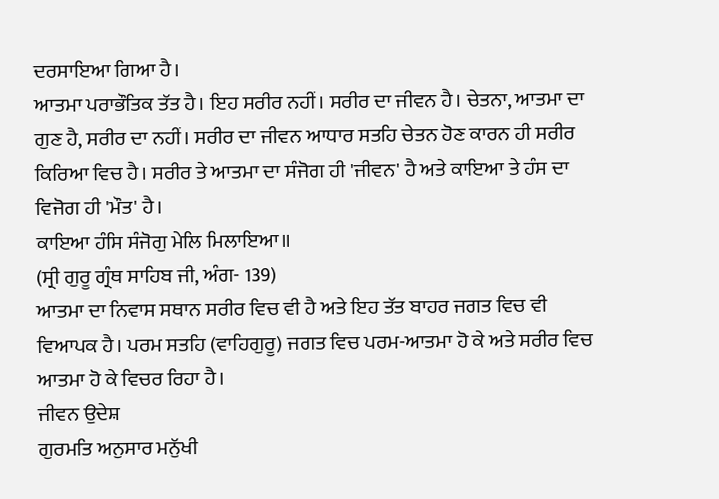ਦਰਸਾਇਆ ਗਿਆ ਹੈ।
ਆਤਮਾ ਪਰਾਭੌਤਿਕ ਤੱਤ ਹੈ। ਇਹ ਸਰੀਰ ਨਹੀਂ। ਸਰੀਰ ਦਾ ਜੀਵਨ ਹੈ। ਚੇਤਨਾ, ਆਤਮਾ ਦਾ ਗੁਣ ਹੈ, ਸਰੀਰ ਦਾ ਨਹੀਂ। ਸਰੀਰ ਦਾ ਜੀਵਨ ਆਧਾਰ ਸਤਹਿ ਚੇਤਨ ਹੋਣ ਕਾਰਨ ਹੀ ਸਰੀਰ ਕਿਰਿਆ ਵਿਚ ਹੈ। ਸਰੀਰ ਤੇ ਆਤਮਾ ਦਾ ਸੰਜੋਗ ਹੀ 'ਜੀਵਨ' ਹੈ ਅਤੇ ਕਾਇਆ ਤੇ ਹੰਸ ਦਾ ਵਿਜੋਗ ਹੀ 'ਮੌਤ' ਹੈ।
ਕਾਇਆ ਹੰਸਿ ਸੰਜੋਗੁ ਮੇਲਿ ਮਿਲਾਇਆ॥
(ਸ੍ਰੀ ਗੁਰੂ ਗ੍ਰੰਥ ਸਾਹਿਬ ਜੀ, ਅੰਗ- 139)
ਆਤਮਾ ਦਾ ਨਿਵਾਸ ਸਥਾਨ ਸਰੀਰ ਵਿਚ ਵੀ ਹੈ ਅਤੇ ਇਹ ਤੱਤ ਬਾਹਰ ਜਗਤ ਵਿਚ ਵੀ ਵਿਆਪਕ ਹੈ। ਪਰਮ ਸਤਹਿ (ਵਾਹਿਗੁਰੂ) ਜਗਤ ਵਿਚ ਪਰਮ-ਆਤਮਾ ਹੋ ਕੇ ਅਤੇ ਸਰੀਰ ਵਿਚ ਆਤਮਾ ਹੋ ਕੇ ਵਿਚਰ ਰਿਹਾ ਹੈ।
ਜੀਵਨ ਉਦੇਸ਼
ਗੁਰਮਤਿ ਅਨੁਸਾਰ ਮਨੁੱਖੀ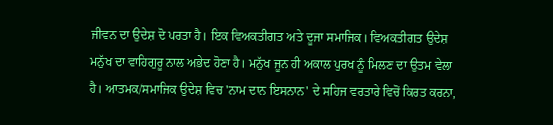ਜੀਵਨ ਦਾ ਉਦੇਸ਼ ਦੋ ਪਰਤਾ ਹੈ। ਇਕ ਵਿਅਕਤੀਗਤ ਅਤੇ ਦੂਜਾ ਸਮਾਜਿਕ। ਵਿਅਕਤੀਗਤ ਉਦੇਸ਼ ਮਨੁੱਖ ਦਾ ਵਾਹਿਗੁਰੂ ਨਾਲ ਅਭੇਦ ਹੋਣਾ ਹੈ। ਮਨੁੱਖ ਜੂਨ ਹੀ ਅਕਾਲ ਪੁਰਖ ਨੂੰ ਮਿਲਣ ਦਾ ਉਤਮ ਵੇਲਾ ਹੈ। ਆਤਮਕ/ਸਮਾਜਿਕ ਉਦੇਸ਼ ਵਿਚ 'ਨਾਮ ਦਾਨ ਇਸਨਾਨ' ਦੇ ਸਹਿਜ ਵਰਤਾਰੇ ਵਿਚੋਂ ਕਿਰਤ ਕਰਨਾ,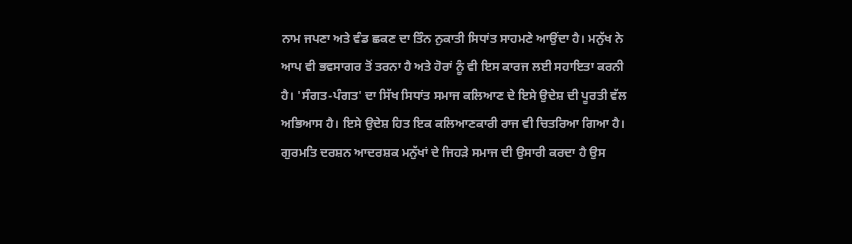ਨਾਮ ਜਪਣਾ ਅਤੇ ਵੰਡ ਛਕਣ ਦਾ ਤਿੰਨ ਨੁਕਾਤੀ ਸਿਧਾਂਤ ਸਾਹਮਣੇ ਆਉਂਦਾ ਹੈ। ਮਨੁੱਖ ਨੇ ਆਪ ਵੀ ਭਵਸਾਗਰ ਤੋਂ ਤਰਨਾ ਹੈ ਅਤੇ ਹੋਰਾਂ ਨੂੰ ਵੀ ਇਸ ਕਾਰਜ ਲਈ ਸਹਾਇਤਾ ਕਰਨੀ ਹੈ। 'ਸੰਗਤ-ਪੰਗਤ' ਦਾ ਸਿੱਖ ਸਿਧਾਂਤ ਸਮਾਜ ਕਲਿਆਣ ਦੇ ਇਸੇ ਉਦੇਸ਼ ਦੀ ਪੂਰਤੀ ਵੱਲ ਅਭਿਆਸ ਹੈ। ਇਸੇ ਉਦੇਸ਼ ਹਿਤ ਇਕ ਕਲਿਆਣਕਾਰੀ ਰਾਜ ਵੀ ਚਿਤਰਿਆ ਗਿਆ ਹੈ। ਗੁਰਮਤਿ ਦਰਸ਼ਨ ਆਦਰਸ਼ਕ ਮਨੁੱਖਾਂ ਦੇ ਜਿਹੜੇ ਸਮਾਜ ਦੀ ਉਸਾਰੀ ਕਰਦਾ ਹੈ ਉਸ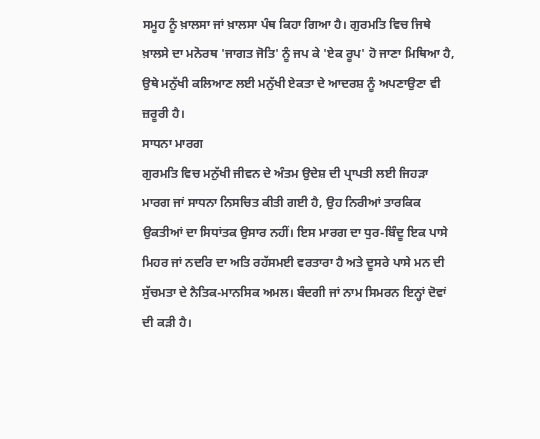ਸਮੂਹ ਨੂੰ ਖ਼ਾਲਸਾ ਜਾਂ ਖ਼ਾਲਸਾ ਪੰਥ ਕਿਹਾ ਗਿਆ ਹੈ। ਗੁਰਮਤਿ ਵਿਚ ਜਿਥੇ ਖ਼ਾਲਸੇ ਦਾ ਮਨੋਰਥ 'ਜਾਗਤ ਜੋਤਿ' ਨੂੰ ਜਪ ਕੇ 'ਏਕ ਰੂਪ' ਹੋ ਜਾਣਾ ਮਿਥਿਆ ਹੈ, ਉਥੇ ਮਨੁੱਖੀ ਕਲਿਆਣ ਲਈ ਮਨੁੱਖੀ ਏਕਤਾ ਦੇ ਆਦਰਸ਼ ਨੂੰ ਅਪਣਾਉਣਾ ਵੀ ਜ਼ਰੂਰੀ ਹੈ।
ਸਾਧਨਾ ਮਾਰਗ
ਗੁਰਮਤਿ ਵਿਚ ਮਨੁੱਖੀ ਜੀਵਨ ਦੇ ਅੰਤਮ ਉਦੇਸ਼ ਦੀ ਪ੍ਰਾਪਤੀ ਲਈ ਜਿਹੜਾ ਮਾਰਗ ਜਾਂ ਸਾਧਨਾ ਨਿਸਚਿਤ ਕੀਤੀ ਗਈ ਹੈ, ਉਹ ਨਿਰੀਆਂ ਤਾਰਕਿਕ ਉਕਤੀਆਂ ਦਾ ਸਿਧਾਂਤਕ ਉਸਾਰ ਨਹੀਂ। ਇਸ ਮਾਰਗ ਦਾ ਧੁਰ-ਬਿੰਦੂ ਇਕ ਪਾਸੇ ਮਿਹਰ ਜਾਂ ਨਦਰਿ ਦਾ ਅਤਿ ਰਹੱਸਮਈ ਵਰਤਾਰਾ ਹੈ ਅਤੇ ਦੂਸਰੇ ਪਾਸੇ ਮਨ ਦੀ ਸੁੱਚਮਤਾ ਦੇ ਨੈਤਿਕ-ਮਾਨਸਿਕ ਅਮਲ। ਬੰਦਗੀ ਜਾਂ ਨਾਮ ਸਿਮਰਨ ਇਨ੍ਹਾਂ ਦੋਵਾਂ ਦੀ ਕੜੀ ਹੈ।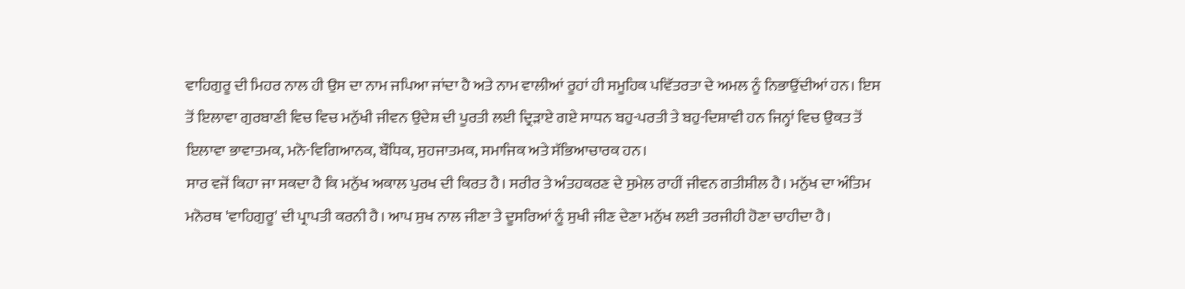ਵਾਹਿਗੁਰੂ ਦੀ ਮਿਹਰ ਨਾਲ ਹੀ ਉਸ ਦਾ ਨਾਮ ਜਪਿਆ ਜਾਂਦਾ ਹੈ ਅਤੇ ਨਾਮ ਵਾਲੀਆਂ ਰੂਹਾਂ ਹੀ ਸਮੂਹਿਕ ਪਵਿੱਤਰਤਾ ਦੇ ਅਮਲ ਨੂੰ ਨਿਭਾਉਂਦੀਆਂ ਹਨ। ਇਸ ਤੋਂ ਇਲਾਵਾ ਗੁਰਬਾਣੀ ਵਿਚ ਵਿਚ ਮਨੁੱਖੀ ਜੀਵਨ ਉਦੇਸ਼ ਦੀ ਪੂਰਤੀ ਲਈ ਦ੍ਰਿੜਾਏ ਗਏ ਸਾਧਨ ਬਹੁ-ਪਰਤੀ ਤੇ ਬਹੁ-ਦਿਸ਼ਾਵੀ ਹਨ ਜਿਨ੍ਹਾਂ ਵਿਚ ਉਕਤ ਤੋਂ ਇਲਾਵਾ ਭਾਵਾਤਮਕ, ਮਨੋ-ਵਿਗਿਆਨਕ, ਬੌਧਿਕ, ਸੁਹਜਾਤਮਕ, ਸਮਾਜਿਕ ਅਤੇ ਸੱਭਿਆਚਾਰਕ ਹਨ।
ਸਾਰ ਵਜੋਂ ਕਿਹਾ ਜਾ ਸਕਦਾ ਹੈ ਕਿ ਮਨੁੱਖ ਅਕਾਲ ਪੁਰਖ ਦੀ ਕਿਰਤ ਹੈ। ਸਰੀਰ ਤੇ ਅੰਤਹਕਰਣ ਦੇ ਸੁਮੇਲ ਰਾਹੀਂ ਜੀਵਨ ਗਤੀਸ਼ੀਲ ਹੈ। ਮਨੁੱਖ ਦਾ ਅੰਤਿਮ ਮਨੋਰਥ 'ਵਾਹਿਗੁਰੂ' ਦੀ ਪ੍ਰਾਪਤੀ ਕਰਨੀ ਹੈ। ਆਪ ਸੁਖ ਨਾਲ ਜੀਣਾ ਤੇ ਦੂਸਰਿਆਂ ਨੂੰ ਸੁਖੀ ਜੀਣ ਦੇਣਾ ਮਨੁੱਖ ਲਈ ਤਰਜੀਹੀ ਹੋਣਾ ਚਾਹੀਦਾ ਹੈ।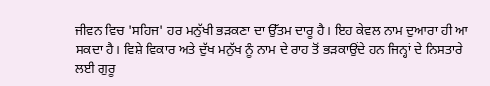ਜੀਵਨ ਵਿਚ 'ਸਹਿਜ' ਹਰ ਮਨੁੱਖੀ ਭੜਕਣਾ ਦਾ ਉੱਤਮ ਦਾਰੂ ਹੈ। ਇਹ ਕੇਵਲ ਨਾਮ ਦੁਆਰਾ ਹੀ ਆ ਸਕਦਾ ਹੈ। ਵਿਸ਼ੇ ਵਿਕਾਰ ਅਤੇ ਦੁੱਖ ਮਨੁੱਖ ਨੂੰ ਨਾਮ ਦੇ ਰਾਹ ਤੋਂ ਭੜਕਾਉਂਦੇ ਹਨ ਜਿਨ੍ਹਾਂ ਦੇ ਨਿਸਤਾਰੇ ਲਈ ਗੁਰੂ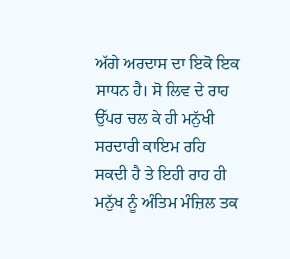ਅੱਗੇ ਅਰਦਾਸ ਦਾ ਇਕੋ ਇਕ ਸਾਧਨ ਹੈ। ਸੋ ਲਿਵ ਦੇ ਰਾਹ ਉੱਪਰ ਚਲ ਕੇ ਹੀ ਮਨੁੱਖੀ ਸਰਦਾਰੀ ਕਾਇਮ ਰਹਿ ਸਕਦੀ ਹੈ ਤੇ ਇਹੀ ਰਾਹ ਹੀ ਮਨੁੱਖ ਨੂੰ ਅੰਤਿਮ ਮੰਜ਼ਿਲ ਤਕ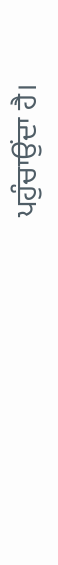ਪਹੁੰਚਾਉਂਦਾ ਹੈ।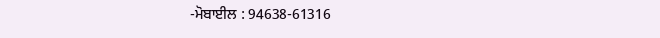-ਮੋਬਾਈਲ : 94638-61316